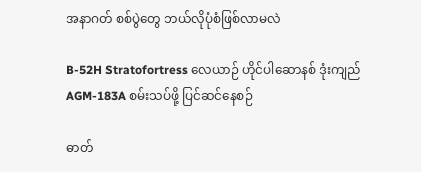အနာဂတ် စစ်ပွဲတွေ ဘယ်လိုပုံစံဖြစ်လာမလဲ

B-52H Stratofortress လေယာဉ် ဟိုင်ပါဆောနစ် ဒုံးကျည် AGM-183A စမ်းသပ်ဖို့ ပြင်ဆင်နေစဉ်

ဓာတ်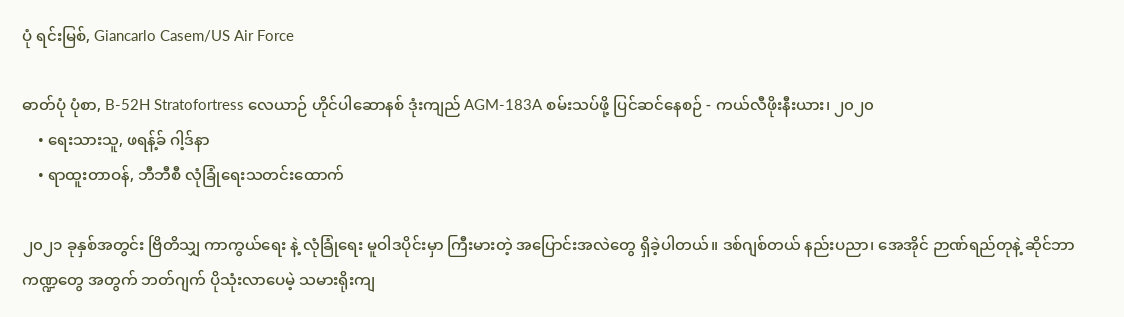ပုံ ရင်းမြစ်, Giancarlo Casem/US Air Force

ဓာတ်ပုံ ပုံစာ, B-52H Stratofortress လေယာဉ် ဟိုင်ပါဆောနစ် ဒုံးကျည် AGM-183A စမ်းသပ်ဖို့ ပြင်ဆင်နေစဉ် - ကယ်လီဖိုးနီးယား၊ ၂၀၂၀
    • ရေးသားသူ, ဖရန့်ခ် ဂါ့ဒ်နာ
    • ရာထူးတာဝန်, ဘီဘီစီ လုံခြုံရေးသတင်းထောက်

၂၀၂၁ ခုနှစ်အတွင်း ဗြိတိသျှ ကာကွယ်ရေး နဲ့ လုံခြုံရေး မူဝါဒပိုင်းမှာ ကြီးမားတဲ့ အပြောင်းအလဲတွေ ရှိခဲ့ပါတယ်။ ဒစ်ဂျစ်တယ် နည်းပညာ၊ အေအိုင် ဉာဏ်ရည်တုနဲ့ ဆိုင်ဘာ ကဏ္ဍတွေ အတွက် ဘတ်ဂျက် ပိုသုံးလာပေမဲ့ သမားရိုးကျ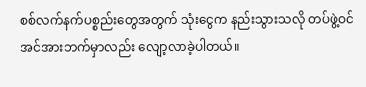စစ်လက်နက်ပစ္စည်းတွေအတွက် သုံးငွေက နည်းသွားသလို တပ်ဖွဲ့ဝင် အင်အားဘက်မှာလည်း လျော့လာခဲ့ပါတယ်။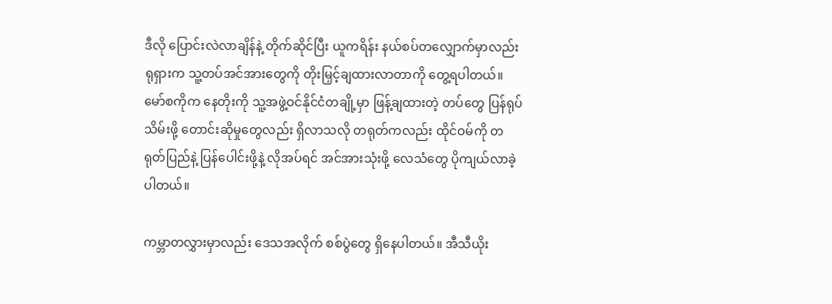ဒီလို ပြောင်းလဲလာချိန်နဲ့ တိုက်ဆိုင်ပြီး ယူကရိန်း နယ်စပ်တလျှောက်မှာလည်း ရုရှားက သူ့တပ်အင်အားတွေကို တိုးမြှင့်ချထားလာတာကို တွေ့ရပါတယ်။ မော်စကိုက နေတိုးကို သူ့အဖွဲ့ဝင်နိုင်ငံတချို့မှာ ဖြန့်ချထားတဲ့ တပ်တွေ ပြန်ရုပ်သိမ်းဖို့ တောင်းဆိုမှုတွေလည်း ရှိလာသလို တရုတ်ကလည်း ထိုင်ဝမ်ကို တရုတ်ပြည်နဲ့ ပြန်ပေါင်းဖို့နဲ့ လိုအပ်ရင် အင်အားသုံးဖို့ လေသံတွေ ပိုကျယ်လာခဲ့ပါတယ်။

ကမ္ဘာတလွှားမှာလည်း ဒေသအလိုက် စစ်ပွဲတွေ ရှိနေပါတယ်။ အီသီယိုး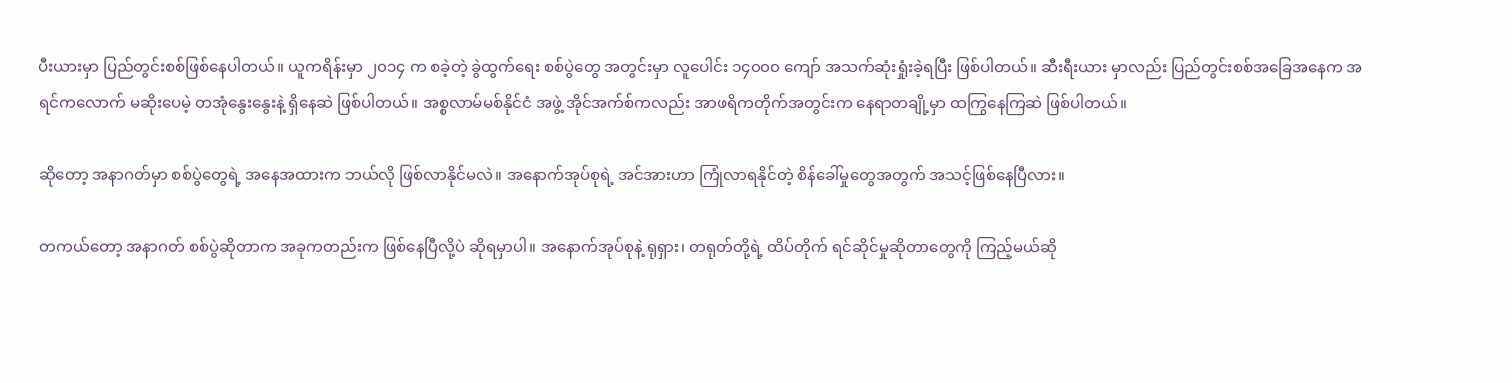ပီးယားမှာ ပြည်တွင်းစစ်ဖြစ်နေပါတယ်။ ယူကရိန်းမှာ ၂၀၁၄ က စခဲ့တဲ့ ခွဲထွက်ရေး စစ်ပွဲတွေ အတွင်းမှာ လူပေါင်း ၁၄၀၀၀ ကျော် အသက်ဆုံးရှုံးခဲ့ရပြီး ဖြစ်ပါတယ်။ ဆီးရီးယား မှာလည်း ပြည်တွင်းစစ်အခြေအနေက အရင်ကလောက် မဆိုးပေမဲ့ တအုံနွေးနွေးနဲ့ ရှိနေဆဲ ဖြစ်ပါတယ်။ အစ္စလာမ်မစ်နိုင်ငံ အဖွဲ့ အိုင်အက်စ်ကလည်း အာဖရိကတိုက်အတွင်းက နေရာတချို့မှာ ထကြွနေကြဆဲ ဖြစ်ပါတယ်။

ဆိုတော့ အနာဂတ်မှာ စစ်ပွဲတွေရဲ့ အနေအထားက ဘယ်လို ဖြစ်လာနိုင်မလဲ။ အနောက်အုပ်စုရဲ့ အင်အားဟာ ကြုံလာရနိုင်တဲ့ စိန်ခေါ်မှုတွေအတွက် အသင့်ဖြစ်နေပြီလား။

တကယ်တော့ အနာဂတ် စစ်ပွဲဆိုတာက အခုကတည်းက ဖြစ်နေပြီလို့ပဲ ဆိုရမှာပါ။ အနောက်အုပ်စုနဲ့ ရုရှား၊ တရုတ်တို့ရဲ့ ထိပ်တိုက် ရင်ဆိုင်မှုဆိုတာတွေကို ကြည့်မယ်ဆို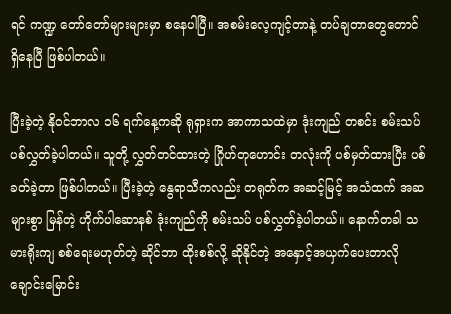ရင် ကဏ္ဍ တော်တော်များများမှာ စနေပါပြီ။ အစမ်းလေ့ကျင့်တာနဲ့ တပ်ချတာတွေတောင် ရှိနေပြီ ဖြစ်ပါတယ်။

ပြီးခဲ့တဲ့ နိုဝင်ဘာလ ၁၆ ရက်နေ့ကဆို ရုရှားက အာကာသထဲမှာ ဒုံးကျည် တစင်း စမ်းသပ်ပစ်လွှတ်ခဲ့ပါတယ်။ သူတို့ လွှတ်တင်ထားတဲ့ ဂြိုဟ်တုဟောင်း တလုံးကို ပစ်မှတ်ထားပြီး ပစ်ခတ်ခဲ့တာ ဖြစ်ပါတယ်။ ပြီးခဲ့တဲ့ နွေရာသီကလည်း တရုတ်က အဆင့်မြင့် အသံထက် အဆများစွာ မြန်တဲ့ ဟိုက်ပါဆောနစ် ဒုံးကျည်ကို စမ်းသပ် ပစ်လွှတ်ခဲ့ပါတယ်။ နောက်တခါ သမားရိုးကျ စစ်ရေးမဟုတ်တဲ့ ဆိုင်ဘာ ထိုးစစ်လို့ ဆိုနိုင်တဲ့ အနှောင့်အယှက်ပေးတာလို ချောင်းမြောင်း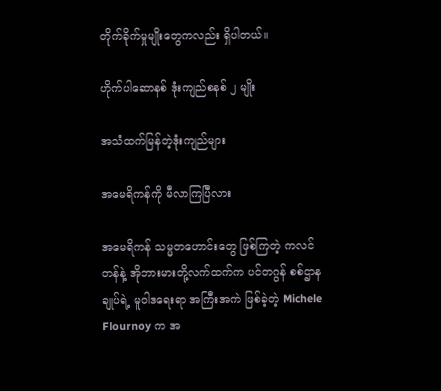တိုက်ခိုက်မှုမျိုးတွေကလည်း ရှိပါတယ်။

ဟိုက်ပါဆောနစ် ဒုံးကျည်စနစ် ၂ မျိုး

အသံထက်မြန်တဲ့ဒုံးကျည်များ

အမေရိကန်ကို မီလာကြပြီလား

အမေရိကန် သမ္မတဟောင်းတွေ ဖြစ်ကြတဲ့ ကလင်တန်နဲ့ အိုဘားမားတို့လက်ထက်က ပင်တဂွန် စစ်ဌာနချုပ်ရဲ့ မူဝါဒရေးရာ အကြီးအကဲ ဖြစ်ခဲ့တဲ့ Michele Flournoy က အ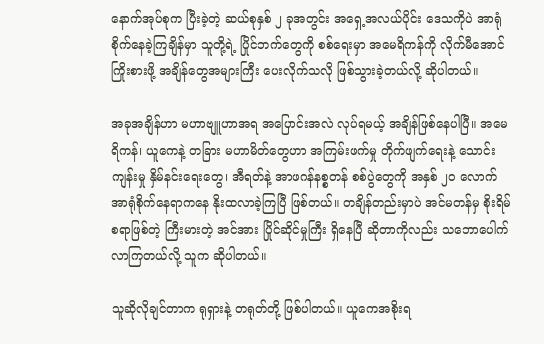နောက်အုပ်စုက ပြီးခဲ့တဲ့ ဆယ်စုနှစ် ၂ ခုအတွင်း အရှေ့အလယ်ပိုင်း ဒေသကိုပဲ အာရုံစိုက်နေခဲ့ကြချိန်မှာ သူတို့ရဲ့ ပြိုင်ဘက်တွေကို စစ်ရေးမှာ အမေရိကန်ကို လိုက်မီအောင် ကြိုးစားဖို့ အချိန်တွေအများကြီး ပေးလိုက်သလို ဖြစ်သွားခဲ့တယ်လို့ ဆိုပါတယ်။

အခုအချိန်ဟာ မဟာဗျူဟာအရ အပြောင်းအလဲ လုပ်ရမယ့် အချိန်ဖြစ်နေပါပြီ။ အမေရိကန်၊ ယူကေနဲ့ တခြား မဟာမိတ်တွေဟာ အကြမ်းဖက်မှု တိုက်ဖျက်ရေးနဲ့ သောင်းကျန်းမှု နှိမ်နင်းရေးတွေ၊ အီရတ်နဲ့ အာဖဂန်နစ္စတန် စစ်ပွဲတွေကို အနှစ် ၂၀ လောက် အာရုံစိုက်နေရာကနေ နိုးထလာခဲ့ကြပြီ ဖြစ်တယ်။ တချိန်တည်းမှာပဲ အင်မတန်မှ စိုးရိမ်စရာဖြစ်တဲ့ ကြီးမားတဲ့ အင်အား ပြိုင်ဆိုင်မှုကြီး ရှိနေပြီ ဆိုတာကိုလည်း သဘောပေါက် လာကြတယ်လို့ သူက ဆိုပါတယ်။

သူဆိုလိုချင်တာက ရုရှားနဲ့ တရုတ်တို့ ဖြစ်ပါတယ်။ ယူကေအစိုးရ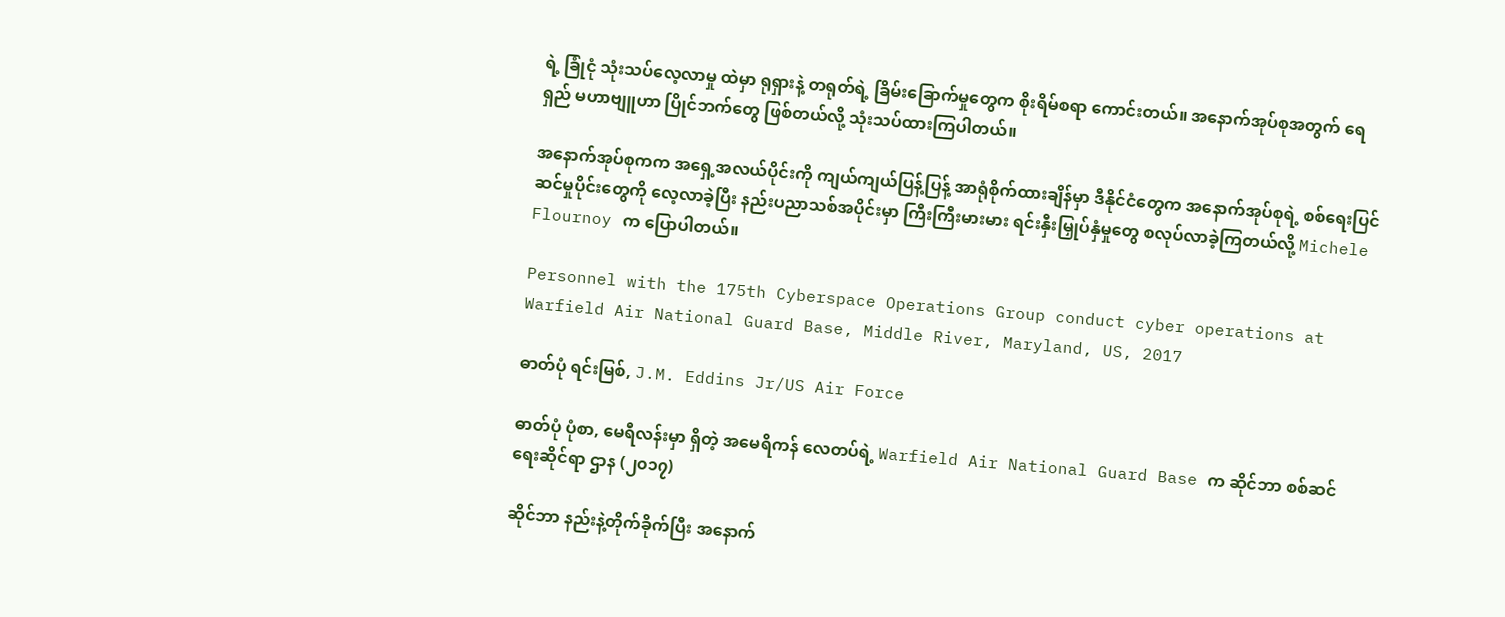ရဲ့ ခြုံငုံ သုံးသပ်လေ့လာမှု ထဲမှာ ရုရှားနဲ့ တရုတ်ရဲ့ ခြိမ်းခြောက်မှုတွေက စိုးရိမ်စရာ ကောင်းတယ်။ အနောက်အုပ်စုအတွက် ရေရှည် မဟာဗျူဟာ ပြိုင်ဘက်တွေ ဖြစ်တယ်လို့ သုံးသပ်ထားကြပါတယ်။

အနောက်အုပ်စုကက အရှေ့အလယ်ပိုင်းကို ကျယ်ကျယ်ပြန့်ပြန့် အာရုံစိုက်ထားချိန်မှာ ဒီနိုင်ငံတွေက အနောက်အုပ်စုရဲ့ စစ်ရေးပြင်ဆင်မှုပိုင်းတွေကို လေ့လာခဲ့ပြီး နည်းပညာသစ်အပိုင်းမှာ ကြီးကြီးမားမား ရင်းနှီးမြှုပ်နှံမှုတွေ စလုပ်လာခဲ့ကြတယ်လို့ Michele Flournoy က ပြောပါတယ်။

Personnel with the 175th Cyberspace Operations Group conduct cyber operations at Warfield Air National Guard Base, Middle River, Maryland, US, 2017

ဓာတ်ပုံ ရင်းမြစ်, J.M. Eddins Jr/US Air Force

ဓာတ်ပုံ ပုံစာ, မေရီလန်းမှာ ရှိတဲ့ အမေရိကန် လေတပ်ရဲ့ Warfield Air National Guard Base က ဆိုင်ဘာ စစ်ဆင်ရေးဆိုင်ရာ ဌာန (၂၀၁၇)

ဆိုင်ဘာ နည်းနဲ့တိုက်ခိုက်ပြီး အနောက်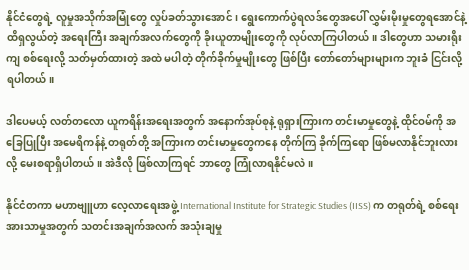နိုင်ငံတွေရဲ့ လူမှုအသိုက်အမြုံတွေ လှုပ်ခတ်သွားအောင်၊ ရွေးကောက်ပွဲရလဒ်တွေအပေါ် လွှမ်းမိုးမှုတွေရအောင်နဲ့ ထိရှလွယ်တဲ့ အရေးကြီး အချက်အလက်တွေကို ခိုးယူတာမျိုးတွေကို လုပ်လာကြပါတယ်။ ဒါတွေဟာ သမားရိုးကျ စစ်ရေးလို့ သတ်မှတ်ထားတဲ့ အထဲ မပါတဲ့ တိုက်ခိုက်မှုမျိုးတွေ ဖြစ်ပြီး တော်တော်များများက ဘူးခံ ငြင်းလို့ ရပါတယ်။

ဒါပေမယ့် လတ်တလော ယူကရိန်းအရေးအတွက် အနောက်အုပ်စုနဲ့ ရုရှားကြားက တင်းမာမှုတွေနဲ့ ထိုင်ဝမ်ကို အခြေပြုပြီး အမေရိကန်နဲ့ တရုတ်တို့ အကြားက တင်းမာမှုတွေကနေ တိုက်ကြ ခိုက်ကြရော ဖြစ်မလာနိုင်ဘူးလားလို့ မေးစရာရှိပါတယ်။ အဲဒီလို ဖြစ်လာကြရင် ဘာတွေ ကြုံလာရနိုင်မလဲ။

နိုင်ငံတကာ မဟာဗျူဟာ လေ့လာရေးအဖွဲ့ International Institute for Strategic Studies (IISS) က တရုတ်ရဲ့ စစ်ရေး အားသာမှုအတွက် သတင်းအချက်အလက် အသုံးချမှု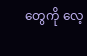တွေကို လေ့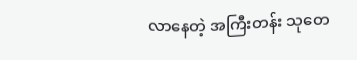လာနေတဲ့ အကြီးတန်း သုတေ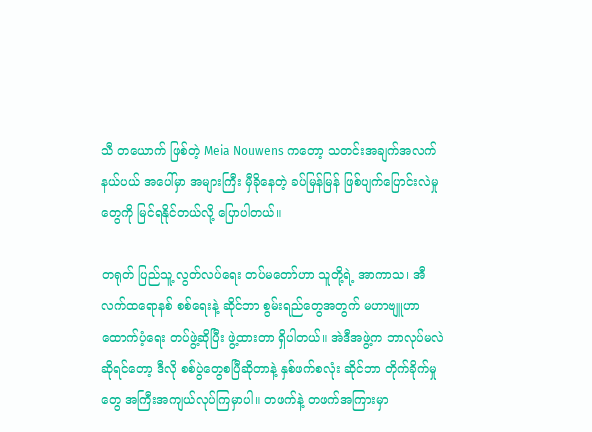သီ တယောက် ဖြစ်တဲ့ Meia Nouwens ကတော့ သတင်းအချက်အလက် နယ်ပယ် အပေါ်မှာ အများကြီး မှီခိုနေတဲ့ ခပ်မြန်မြန် ဖြစ်ပျက်ပြောင်းလဲမှုတွေကို မြင်ရနိုင်တယ်လို့ ပြောပါတယ်။

တရုတ် ပြည်သူ့ လွတ်လပ်ရေး တပ်မတော်ဟာ သူတို့ရဲ့ အာကာသ၊ အီလက်ထရောနစ် စစ်ရေးနဲ့ ဆိုင်ဘာ စွမ်းရည်တွေအတွက် မဟာဗျူဟာ ထောက်ပံ့ရေး တပ်ဖွဲ့ဆိုပြီး ဖွဲ့ထားတာ ရှိပါတယ်။ အဲဒီအဖွဲ့က ဘာလုပ်မလဲဆိုရင်တော့ ဒီလို စစ်ပွဲတွေစပြီဆိုတာနဲ့ နှစ်ဖက်စလုံး ဆိုင်ဘာ တိုက်ခိုက်မှုတွေ အကြီးအကျယ်လုပ်ကြမှာပါ။ တဖက်နဲ့ တဖက်အကြားမှာ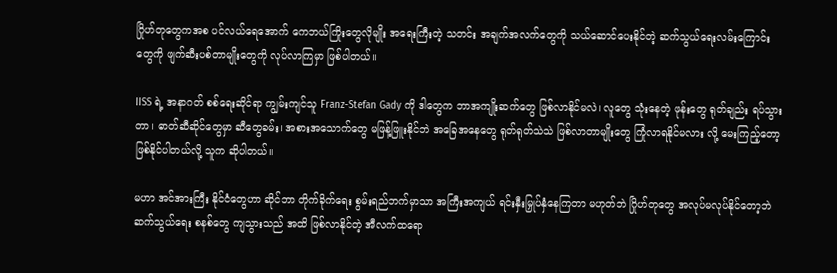ဂြိုဟ်တုတွေကအစ ပင်လယ်ရေအောက် ကေဘယ်ကြိုးတွေလိုမျိုး အရေးကြီးတဲ့ သတင်း အချက်အလက်တွေကို သယ်ဆောင်ပေးနိုင်တဲ့ ဆက်သွယ်ရေးလမ်းကြောင်းတွေကို ဖျက်ဆီးပစ်တာမျိုးတွေကို လုပ်လာကြမှာ ဖြစ်ပါတယ်။

IISS ရဲ့ အနာဂတ် စစ်ရေးဆိုင်ရာ ကျွမ်းကျင်သူ Franz-Stefan Gady ကို ဒါတွေက ဘာအကျိုးဆက်တွေ ဖြစ်လာနိုင်မလဲ၊ လူတွေ သုံးနေတဲ့ ဖုန်းတွေ ရုတ်ချည်း ရပ်သွားတာ၊ ဓာတ်ဆီဆိုင်တွေမှာ ဆီတွေခမ်း၊ အစားအသောက်တွေ မဖြန့်ဖြူးနိုင်ဘဲ အခြေအနေတွေ ရုတ်ရုတ်သဲသဲ ဖြစ်လာတာမျိုးတွေ ကြုံလာရနိုင်မလား လို့ မေးကြည့်တော့ ဖြစ်နိုင်ပါတယ်လို့ သူက ဆိုပါတယ်။

မဟာ အင်အားကြီး နိုင်ငံတွေဟာ ဆိုင်ဘာ တိုက်ခိုက်ရေး စွမ်းရည်ဘက်မှာသာ အကြီးအကျယ် ရင်းနှီးမြှုပ်နှံနေကြတာ မဟုတ်ဘဲ ဂြိုဟ်တုတွေ အလုပ်မလုပ်နိုင်တော့ဘဲ ဆက်သွယ်ရေး စနစ်တွေ ကျသွားသည် အထိ ဖြစ်လာနိုင်တဲ့ အီလက်ထရော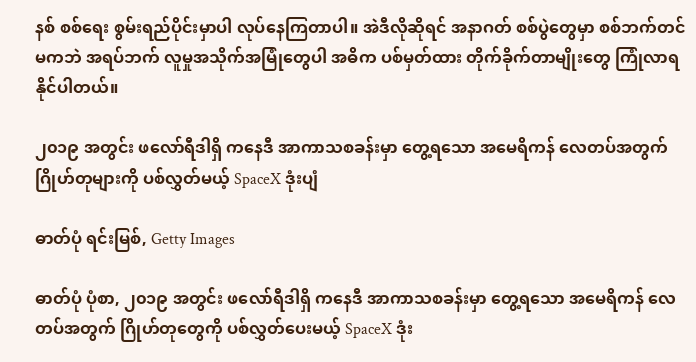နစ် စစ်ရေး စွမ်းရည်ပိုင်းမှာပါ လုပ်နေကြတာပါ။ အဲဒီလိုဆိုရင် အနာဂတ် စစ်ပွဲတွေမှာ စစ်ဘက်တင်မကဘဲ အရပ်ဘက် လူမှုအသိုက်အမြုံတွေပါ အဓိက ပစ်မှတ်ထား တိုက်ခိုက်တာမျိုးတွေ ကြုံလာရနိုင်ပါတယ်။

၂၀၁၉ အတွင်း ဖလော်ရီဒါရှိ ကနေဒီ အာကာသစခန်းမှာ တွေ့ရသော အမေရိကန် လေတပ်အတွက် ဂြိုဟ်တုများကို ပစ်လွှတ်မယ့် SpaceX ဒုံးပျံ

ဓာတ်ပုံ ရင်းမြစ်, Getty Images

ဓာတ်ပုံ ပုံစာ, ၂၀၁၉ အတွင်း ဖလော်ရီဒါရှိ ကနေဒီ အာကာသစခန်းမှာ တွေ့ရသော အမေရိကန် လေတပ်အတွက် ဂြိုဟ်တုတွေကို ပစ်လွှတ်ပေးမယ့် SpaceX ဒုံး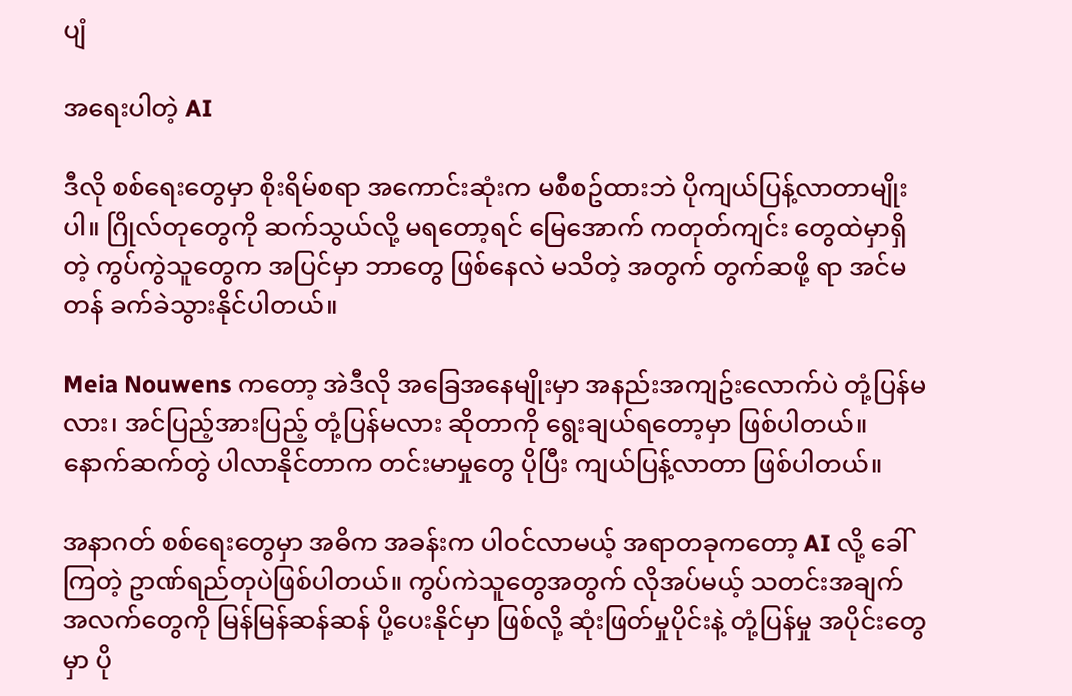ပျံ

အရေးပါတဲ့ AI

ဒီလို စစ်ရေးတွေမှာ စိုးရိမ်စရာ အကောင်းဆုံးက မစီစဥ်ထားဘဲ ပိုကျယ်ပြန့်လာတာမျိုးပါ။ ဂြိုလ်တုတွေကို ဆက်သွယ်လို့ မရတော့ရင် မြေအောက် ကတုတ်ကျင်း တွေထဲမှာရှိတဲ့ ကွပ်ကွဲသူတွေက အပြင်မှာ ဘာတွေ ဖြစ်နေလဲ မသိတဲ့ အတွက် တွက်ဆဖို့ ရာ အင်မတန် ခက်ခဲသွားနိုင်ပါတယ်။

Meia Nouwens ကတော့ အဲဒီလို အခြေအနေမျိုးမှာ အနည်းအကျဥ်းလောက်ပဲ တုံ့ပြန်မလား၊ အင်ပြည့်အားပြည့် တုံ့ပြန်မလား ဆိုတာကို ရွေးချယ်ရတော့မှာ ဖြစ်ပါတယ်။ နောက်ဆက်တွဲ ပါလာနိုင်တာက တင်းမာမှုတွေ ပိုပြီး ကျယ်ပြန့်လာတာ ဖြစ်ပါတယ်။

အနာဂတ် စစ်ရေးတွေမှာ အဓိက အခန်းက ပါဝင်လာမယ့် အရာတခုကတော့ AI လို့ ခေါ်ကြတဲ့ ဥာဏ်ရည်တုပဲဖြစ်ပါတယ်။ ကွပ်ကဲသူတွေအတွက် လိုအပ်မယ့် သတင်းအချက်အလက်တွေကို မြန်မြန်ဆန်ဆန် ပို့ပေးနိုင်မှာ ဖြစ်လို့ ဆုံးဖြတ်မှုပိုင်းနဲ့ တုံ့ပြန်မှု အပိုင်းတွေမှာ ပို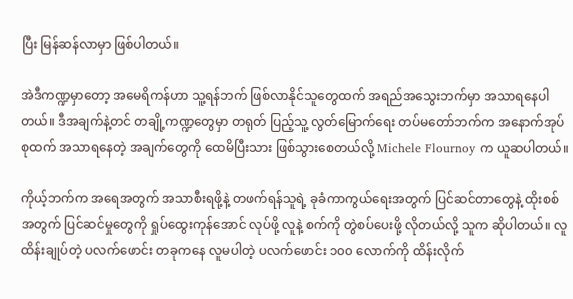ပြီး မြန်ဆန်လာမှာ ဖြစ်ပါတယ်။

အဲဒီကဏ္ဍမှာတော့ အမေရိကန်ဟာ သူ့ရန်ဘက် ဖြစ်လာနိုင်သူတွေထက် အရည်အသွေးဘက်မှာ အသာရနေပါတယ်။ ဒီအချက်နဲ့တင် တချို့ကဏ္ဍတွေမှာ တရုတ် ပြည့်သူ့ လွတ်မြောက်ရေး တပ်မတော်ဘက်က အနောက်အုပ်စုထက် အသာရနေတဲ့ အချက်တွေကို ထေမိပြီးသား ဖြစ်သွားစေတယ်လို့ Michele Flournoy က ယူဆပါတယ်။

ကိုယ့်ဘက်က အရေအတွက် အသာစီးရဖို့နဲ့ တဖက်ရန်သူရဲ့ ခုခံကာကွယ်ရေးအတွက် ပြင်ဆင်တာတွေနဲ့ ထိုးစစ်အတွက် ပြင်ဆင်မှုတွေကို ရှုပ်ထွေးကုန်အောင် လုပ်ဖို့ လူနဲ့ စက်ကို တွဲစပ်ပေးဖို့ လိုတယ်လို့ သူက ဆိုပါတယ်။ လူထိန်းချုပ်တဲ့ ပလက်ဖောင်း တခုကနေ လူမပါတဲ့ ပလက်ဖောင်း ၁၀၀ လောက်ကို ထိန်းလိုက်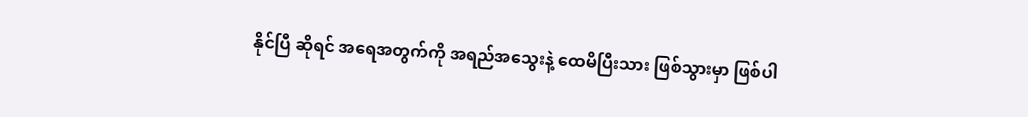နိုင်ပြီ ဆိုရင် အရေအတွက်ကို အရည်အသွေးနဲ့ ထေမိပြီးသား ဖြစ်သွားမှာ ဖြစ်ပါ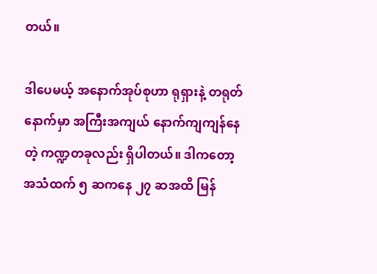တယ်။

ဒါပေမယ့် အနောက်အုပ်စုဟာ ရုရှားနဲ့ တရုတ်နောက်မှာ အကြီးအကျယ် နောက်ကျကျန်နေတဲ့ ကဏ္ဍတခုလည်း ရှိပါတယ်။ ဒါကတော့ အသံထက် ၅ ဆကနေ ၂၇ ဆအထိ မြန်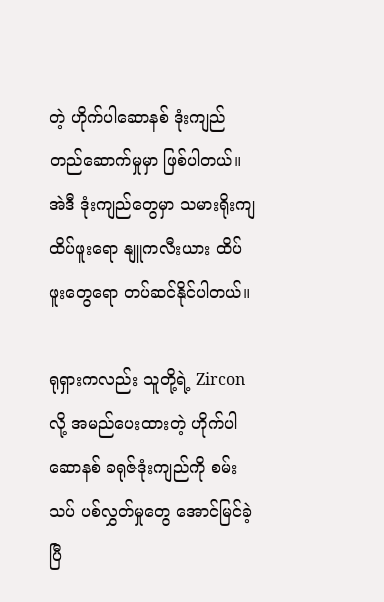တဲ့ ဟိုက်ပါဆောနစ် ဒုံးကျည်တည်ဆောက်မှုမှာ ဖြစ်ပါတယ်။ အဲဒီ ဒုံးကျည်တွေမှာ သမားရိုးကျထိပ်ဖူးရော နျူကလီးယား ထိပ်ဖူးတွေရော တပ်ဆင်နိုင်ပါတယ်။

ရုရှားကလည်း သူတို့ရဲ့ Zircon လို့ အမည်ပေးထားတဲ့ ဟိုက်ပါဆောနစ် ခရုဇ်ဒုံးကျည်ကို စမ်းသပ် ပစ်လွှတ်မှုတွေ အောင်မြင်ခဲ့ပြီ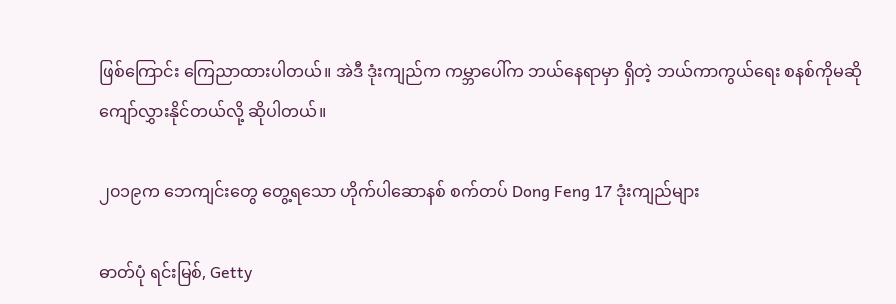ဖြစ်ကြောင်း ကြေညာထားပါတယ်။ အဲဒီ ဒုံးကျည်က ကမ္ဘာပေါ်က ဘယ်နေရာမှာ ရှိတဲ့ ဘယ်ကာကွယ်ရေး စနစ်ကိုမဆို ကျော်လွှားနိုင်တယ်လို့ ဆိုပါတယ်။

၂၀၁၉က ဘေကျင်းတွေ တွေ့ရသော ဟိုက်ပါဆောနစ် စက်တပ် Dong Feng 17 ဒုံးကျည်များ

ဓာတ်ပုံ ရင်းမြစ်, Getty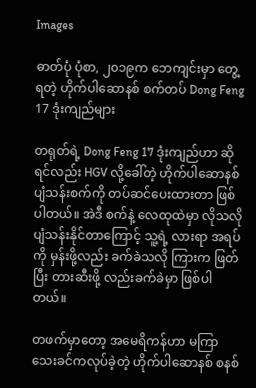Images

ဓာတ်ပုံ ပုံစာ, ၂၀၁၉က ဘေကျင်းမှာ တွေ့ရတဲ့ ဟိုက်ပါဆောနစ် စက်တပ် Dong Feng 17 ဒုံးကျည်များ

တရုတ်ရဲ့ Dong Feng 17 ဒုံးကျည်ဟာ ဆိုရင်လည်း HGV လို့ခေါ်တဲ့ ဟိုက်ပါဆောနစ် ပျံသန်းစက်ကို တပ်ဆင်ပေးထားတာ ဖြစ်ပါတယ်။ အဲဒီ စက်နဲ့ လေထုထဲမှာ လိုသလို ပျံသန်းနိုင်တာကြောင့် သူ့ရဲ့ လားရာ အရပ်ကို မှန်းဖို့လည်း ခက်ခဲသလို ကြားက ဖြတ်ပြီး တားဆီးဖို့ လည်းခက်ခဲမှာ ဖြစ်ပါတယ်။

တဖက်မှာတော့ အမေရိကန်ဟာ မကြာသေးခင်ကလုပ်ခဲ့တဲ့ ဟိုက်ပါဆောနစ် စနစ်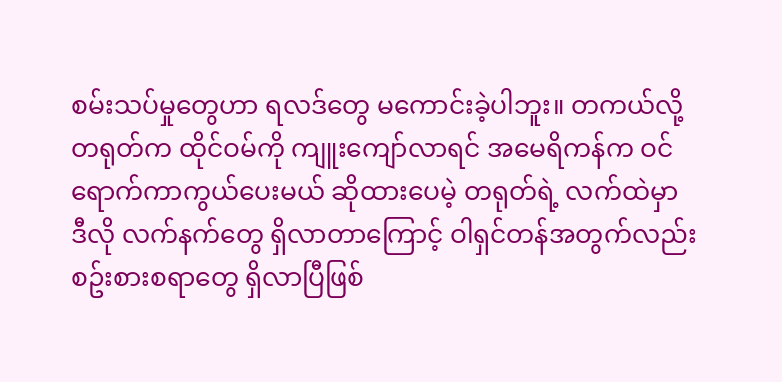စမ်းသပ်မှုတွေဟာ ရလဒ်တွေ မကောင်းခဲ့ပါဘူး။ တကယ်လို့ တရုတ်က ထိုင်ဝမ်ကို ကျူးကျော်လာရင် အမေရိကန်က ဝင်ရောက်ကာကွယ်ပေးမယ် ဆိုထားပေမဲ့ တရုတ်ရဲ့ လက်ထဲမှာ ဒီလို လက်နက်တွေ ရှိလာတာကြောင့် ဝါရှင်တန်အတွက်လည်း စဥ်းစားစရာတွေ ရှိလာပြီဖြစ်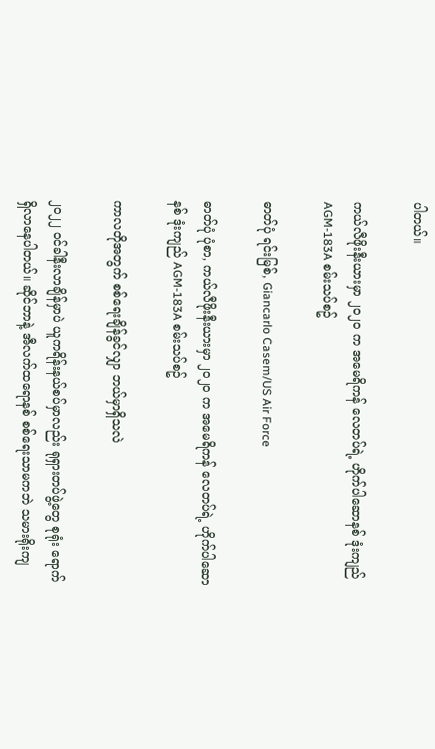ပါတယ်။

ကယ်လီဖိုးနီးယားမှာ ၂၀၂၀ က အမေရိကန် လေတပ်ရဲ့ ဟိုက်ပါဆောနစ် ဒုံးကျည် AGM-183A စမ်းသပ်စဥ်

ဓာတ်ပုံ ရင်းမြစ်, Giancarlo Casem/US Air Force

ဓာတ်ပုံ ပုံစာ, ကယ်လီဖိုးနီးယားမှာ ၂၀၂၀ က အမေရိကန် လေတပ်ရဲ့ ဟိုက်ပါဆောနစ် ဒုံးကျည် AGM-183A စမ်းသပ်စဥ်

ကာလတိုအတွက် စစ်ရေးချိန်ခွင်လျှာ ဘယ်မှာရှိသလဲ

၂၀၂၂ ၀င်ခါနီးလာချိန်မှာပဲ ယူကရိန်းနယ်စပ်မှာလည်း ရုရှားတပ်ဖွဲ့တွေ စုရုံး ရောက်ရှိလာနေပါတယ်။ ဆိုင်ဘာနဲ့ အီလက်ထရောနစ် စစ်ရေးသာမကဘဲ သမားရိုးကျ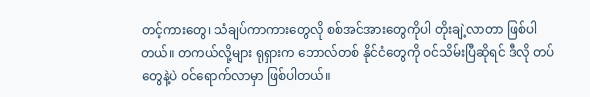တင့်ကားတွေ၊ သံချပ်ကာကားတွေလို စစ်အင်အားတွေကိုပါ တိုးချဲ့လာတာ ဖြစ်ပါတယ်။ တကယ်လို့များ ရုရှားက ဘောလ်တစ် နိုင်ငံတွေကို ဝင်သိမ်းပြီဆိုရင် ဒီလို တပ်တွေနဲ့ပဲ ဝင်ရောက်လာမှာ ဖြစ်ပါတယ်။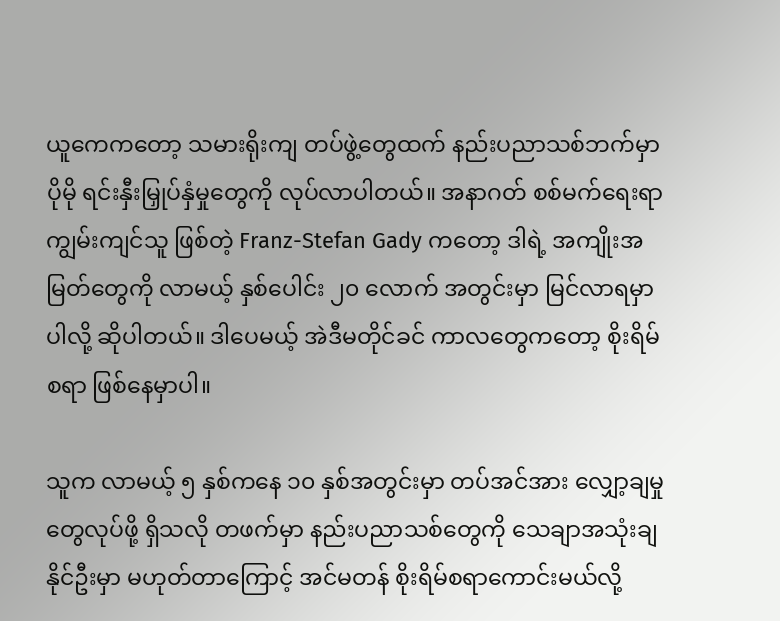ယူကေကတော့ သမားရိုးကျ တပ်ဖွဲ့တွေထက် နည်းပညာသစ်ဘက်မှာ ပိုမို ရင်းနှီးမြှုပ်နှံမှုတွေကို လုပ်လာပါတယ်။ အနာဂတ် စစ်မက်ရေးရာ ကျွမ်းကျင်သူ ဖြစ်တဲ့ Franz-Stefan Gady ကတော့ ဒါရဲ့ အကျိုးအမြတ်တွေကို လာမယ့် နှစ်ပေါင်း ၂၀ လောက် အတွင်းမှာ မြင်လာရမှာပါလို့ ဆိုပါတယ်။ ဒါပေမယ့် အဲဒီမတိုင်ခင် ကာလတွေကတော့ စိုးရိမ်စရာ ဖြစ်နေမှာပါ။

သူက လာမယ့် ၅ နှစ်ကနေ ၁၀ နှစ်အတွင်းမှာ တပ်အင်အား လျှော့ချမှုတွေလုပ်ဖို့ ရှိသလို တဖက်မှာ နည်းပညာသစ်တွေကို သေချာအသုံးချနိုင်ဦးမှာ မဟုတ်တာကြောင့် အင်မတန် စိုးရိမ်စရာကောင်းမယ်လို့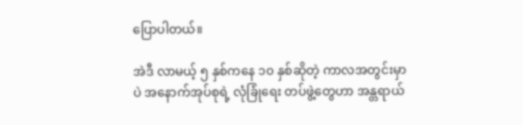ပြောပါတယ်။

အဲဒီ လာမယ့် ၅ နှစ်ကနေ ၁၀ နှစ်ဆိုတဲ့ ကာလအတွင်းမှာပဲ အနောက်အုပ်စုရဲ့ လုံခြုံရေး တပ်ဖွဲ့တွေဟာ အန္တရာယ်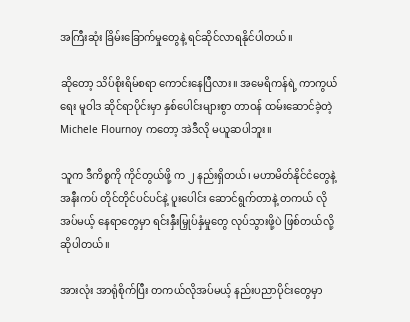အကြီးဆုံး ခြိမ်းခြောက်မှုတွေနဲ့ ရင်ဆိုင်လာရနိုင်ပါတယ်။

ဆိုတော့ သိပ်စိုးရိမ်စရာ ကောင်းနေပြီလား။ အမေရိကန်ရဲ့ ကာကွယ်ရေး မူဝါဒ ဆိုင်ရာပိုင်းမှာ နှစ်ပေါင်းများစွာ တာဝန် ထမ်းဆောင်ခဲ့တဲ့ Michele Flournoy ကတော့ အဲဒီလို မယူဆပါဘူး။

သူက ဒီကိစ္စကို ကိုင်တွယ်ဖို့ က ၂ နည်းရှိတယ်၊ မဟာမိတ်နိုင်ငံတွေနဲ့ အနီးကပ် တိုင်တိုင်ပင်ပင်နဲ့ ပူးပေါင်း ဆောင်ရွက်တာနဲ့ တကယ် လိုအပ်မယ့် နေရာတွေမှာ ရင်းနှီးမြှုပ်နှံမှုတွေ လုပ်သွားဖို့ပဲ ဖြစ်တယ်လို့ ဆိုပါတယ်။

အားလုံး အာရုံစိုက်ပြီး တကယ်လိုအပ်မယ့် နည်းပညာပိုင်းတွေမှာ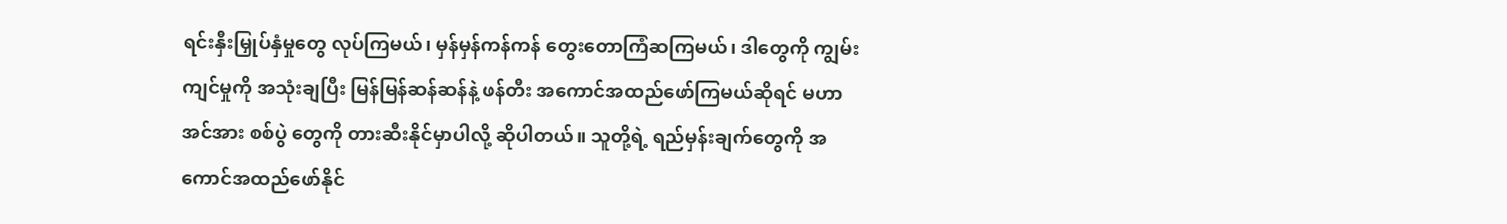ရင်းနှီးမြှုပ်နှံမှုတွေ လုပ်ကြမယ်၊ မှန်မှန်ကန်ကန် တွေးတောကြံဆကြမယ်၊ ဒါတွေကို ကျွမ်းကျင်မှုကို အသုံးချပြီး မြန်မြန်ဆန်ဆန်နဲ့ ဖန်တီး အကောင်အထည်ဖော်ကြမယ်ဆိုရင် မဟာ အင်အား စစ်ပွဲ တွေကို တားဆီးနိုင်မှာပါလို့ ဆိုပါတယ်။ သူတို့ရဲ့ ရည်မှန်းချက်တွေကို အကောင်အထည်ဖော်နိုင်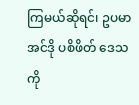ကြမယ်ဆိုရင်၊ ဥပမာ အင်ဒို ပစိဖိတ် ဒေသကို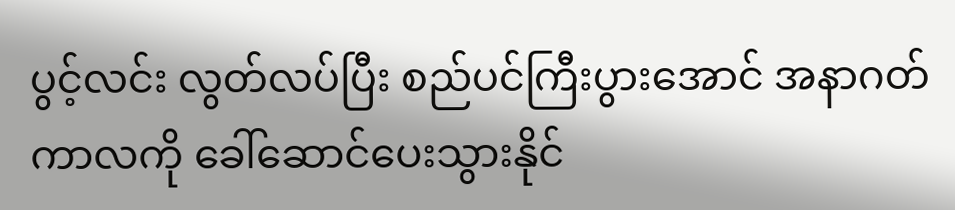ပွင့်လင်း လွတ်လပ်ပြီး စည်ပင်ကြီးပွားအောင် အနာဂတ် ကာလကို ခေါ်ဆောင်ပေးသွားနိုင်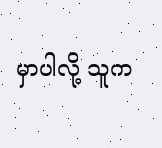မှာပါလို့ သူက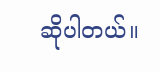ဆိုပါတယ်။